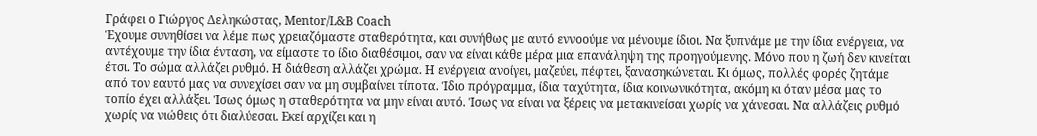Γράφει ο Γιώργος Δεληκώστας, Mentor/L&B Coach
Έχουμε συνηθίσει να λέμε πως χρειαζόμαστε σταθερότητα, και συνήθως με αυτό εννοούμε να μένουμε ίδιοι. Να ξυπνάμε με την ίδια ενέργεια, να αντέχουμε την ίδια ένταση, να είμαστε το ίδιο διαθέσιμοι, σαν να είναι κάθε μέρα μια επανάληψη της προηγούμενης. Μόνο που η ζωή δεν κινείται έτσι. Το σώμα αλλάζει ρυθμό. Η διάθεση αλλάζει χρώμα. Η ενέργεια ανοίγει, μαζεύει, πέφτει, ξανασηκώνεται. Κι όμως, πολλές φορές ζητάμε από τον εαυτό μας να συνεχίσει σαν να μη συμβαίνει τίποτα. Ίδιο πρόγραμμα, ίδια ταχύτητα, ίδια κοινωνικότητα, ακόμη κι όταν μέσα μας το τοπίο έχει αλλάξει. Ίσως όμως η σταθερότητα να μην είναι αυτό. Ίσως να είναι να ξέρεις να μετακινείσαι χωρίς να χάνεσαι. Να αλλάζεις ρυθμό χωρίς να νιώθεις ότι διαλύεσαι. Εκεί αρχίζει και η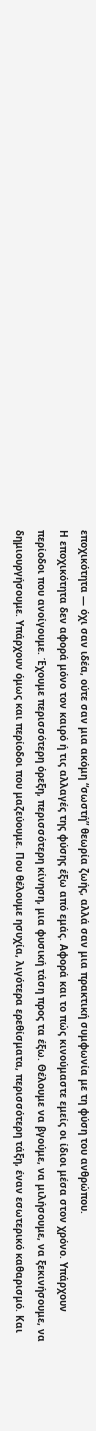εποχικότητα — όχι σαν ιδέα, ούτε σαν μια ακόμη “σωστή” θεωρία ζωής, αλλά σαν μια πρακτική συμφωνία με τη φύση του ανθρώπου.
Η εποχικότητα δεν αφορά μόνο τον καιρό ή τις αλλαγές της φύσης έξω από εμάς. Αφορά και το πώς κινούμαστε εμείς οι ίδιοι μέσα στον χρόνο. Υπάρχουν περίοδοι που ανοίγουμε. Έχουμε περισσότερη όρεξη, περισσότερη κίνηση, μια φυσική τάση προς τα έξω. Θέλουμε να βγούμε, να μιλήσουμε, να ξεκινήσουμε, να δημιουργήσουμε. Υπάρχουν όμως και περίοδοι που μαζεύουμε. Που θέλουμε ησυχία, λιγότερα ερεθίσματα, περισσότερη τάξη, έναν εσωτερικό καθαρισμό. Και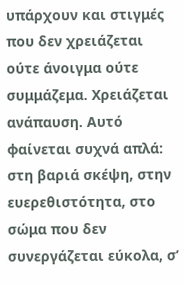υπάρχουν και στιγμές που δεν χρειάζεται ούτε άνοιγμα ούτε συμμάζεμα. Χρειάζεται ανάπαυση. Αυτό φαίνεται συχνά απλά: στη βαριά σκέψη, στην ευερεθιστότητα, στο σώμα που δεν συνεργάζεται εύκολα, σ’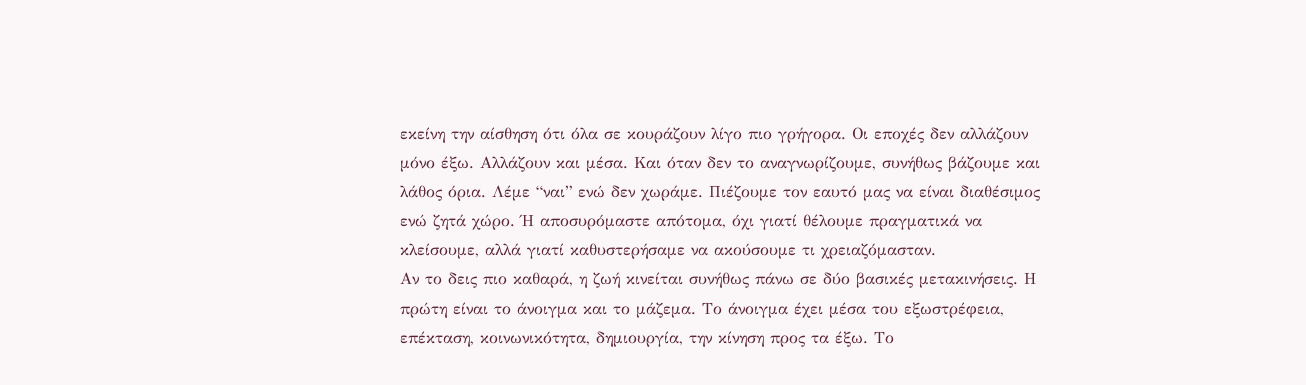εκείνη την αίσθηση ότι όλα σε κουράζουν λίγο πιο γρήγορα. Οι εποχές δεν αλλάζουν μόνο έξω. Αλλάζουν και μέσα. Και όταν δεν το αναγνωρίζουμε, συνήθως βάζουμε και λάθος όρια. Λέμε “ναι” ενώ δεν χωράμε. Πιέζουμε τον εαυτό μας να είναι διαθέσιμος ενώ ζητά χώρο. Ή αποσυρόμαστε απότομα, όχι γιατί θέλουμε πραγματικά να κλείσουμε, αλλά γιατί καθυστερήσαμε να ακούσουμε τι χρειαζόμασταν.
Αν το δεις πιο καθαρά, η ζωή κινείται συνήθως πάνω σε δύο βασικές μετακινήσεις. Η πρώτη είναι το άνοιγμα και το μάζεμα. Το άνοιγμα έχει μέσα του εξωστρέφεια, επέκταση, κοινωνικότητα, δημιουργία, την κίνηση προς τα έξω. Το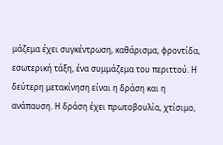μάζεμα έχει συγκέντρωση, καθάρισμα, φροντίδα, εσωτερική τάξη, ένα συμμάζεμα του περιττού. Η δεύτερη μετακίνηση είναι η δράση και η ανάπαυση. Η δράση έχει πρωτοβουλία, χτίσιμο,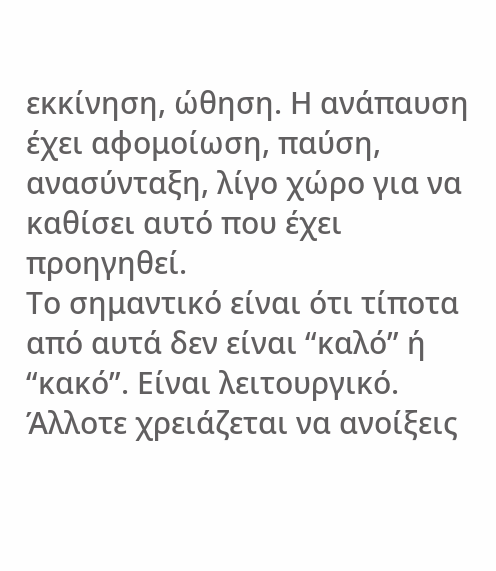εκκίνηση, ώθηση. Η ανάπαυση έχει αφομοίωση, παύση, ανασύνταξη, λίγο χώρο για να καθίσει αυτό που έχει προηγηθεί.
Το σημαντικό είναι ότι τίποτα από αυτά δεν είναι “καλό” ή “κακό”. Είναι λειτουργικό. Άλλοτε χρειάζεται να ανοίξεις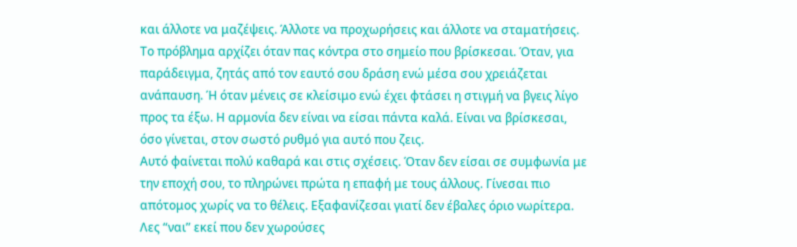και άλλοτε να μαζέψεις. Άλλοτε να προχωρήσεις και άλλοτε να σταματήσεις. Το πρόβλημα αρχίζει όταν πας κόντρα στο σημείο που βρίσκεσαι. Όταν, για παράδειγμα, ζητάς από τον εαυτό σου δράση ενώ μέσα σου χρειάζεται ανάπαυση. Ή όταν μένεις σε κλείσιμο ενώ έχει φτάσει η στιγμή να βγεις λίγο προς τα έξω. Η αρμονία δεν είναι να είσαι πάντα καλά. Είναι να βρίσκεσαι, όσο γίνεται, στον σωστό ρυθμό για αυτό που ζεις.
Αυτό φαίνεται πολύ καθαρά και στις σχέσεις. Όταν δεν είσαι σε συμφωνία με την εποχή σου, το πληρώνει πρώτα η επαφή με τους άλλους. Γίνεσαι πιο απότομος χωρίς να το θέλεις. Εξαφανίζεσαι γιατί δεν έβαλες όριο νωρίτερα. Λες “ναι” εκεί που δεν χωρούσες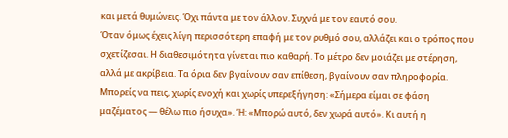και μετά θυμώνεις. Όχι πάντα με τον άλλον. Συχνά με τον εαυτό σου.
Όταν όμως έχεις λίγη περισσότερη επαφή με τον ρυθμό σου, αλλάζει και ο τρόπος που σχετίζεσαι. Η διαθεσιμότητα γίνεται πιο καθαρή. Το μέτρο δεν μοιάζει με στέρηση, αλλά με ακρίβεια. Τα όρια δεν βγαίνουν σαν επίθεση, βγαίνουν σαν πληροφορία. Μπορείς να πεις, χωρίς ενοχή και χωρίς υπερεξήγηση: «Σήμερα είμαι σε φάση μαζέματος — θέλω πιο ήσυχα». Ή: «Μπορώ αυτό, δεν χωρά αυτό». Κι αυτή η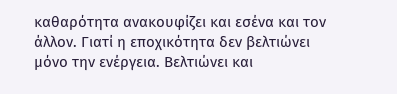καθαρότητα ανακουφίζει και εσένα και τον άλλον. Γιατί η εποχικότητα δεν βελτιώνει μόνο την ενέργεια. Βελτιώνει και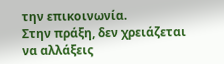την επικοινωνία.
Στην πράξη, δεν χρειάζεται να αλλάξεις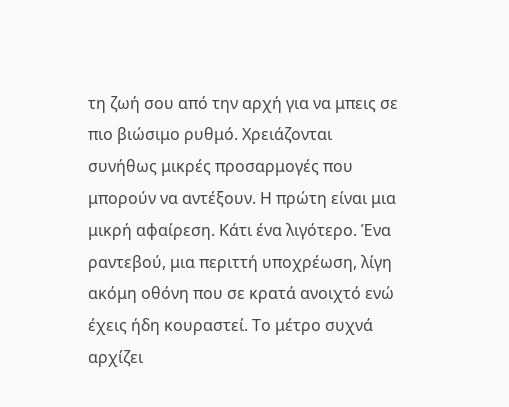τη ζωή σου από την αρχή για να μπεις σε πιο βιώσιμο ρυθμό. Χρειάζονται συνήθως μικρές προσαρμογές που μπορούν να αντέξουν. Η πρώτη είναι μια μικρή αφαίρεση. Κάτι ένα λιγότερο. Ένα ραντεβού, μια περιττή υποχρέωση, λίγη ακόμη οθόνη που σε κρατά ανοιχτό ενώ έχεις ήδη κουραστεί. Το μέτρο συχνά αρχίζει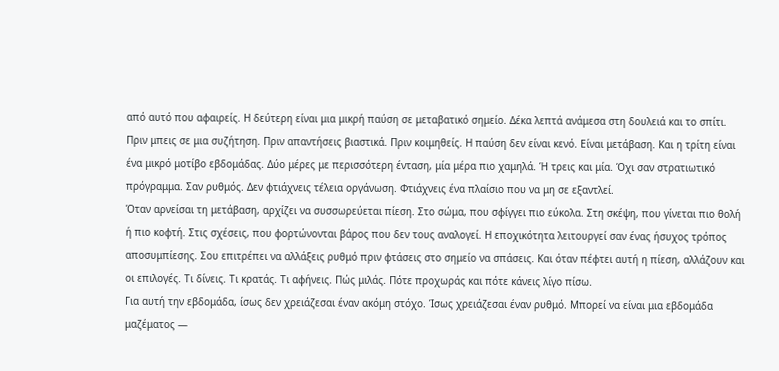από αυτό που αφαιρείς. Η δεύτερη είναι μια μικρή παύση σε μεταβατικό σημείο. Δέκα λεπτά ανάμεσα στη δουλειά και το σπίτι. Πριν μπεις σε μια συζήτηση. Πριν απαντήσεις βιαστικά. Πριν κοιμηθείς. Η παύση δεν είναι κενό. Είναι μετάβαση. Και η τρίτη είναι ένα μικρό μοτίβο εβδομάδας. Δύο μέρες με περισσότερη ένταση, μία μέρα πιο χαμηλά. Ή τρεις και μία. Όχι σαν στρατιωτικό πρόγραμμα. Σαν ρυθμός. Δεν φτιάχνεις τέλεια οργάνωση. Φτιάχνεις ένα πλαίσιο που να μη σε εξαντλεί.
Όταν αρνείσαι τη μετάβαση, αρχίζει να συσσωρεύεται πίεση. Στο σώμα, που σφίγγει πιο εύκολα. Στη σκέψη, που γίνεται πιο θολή ή πιο κοφτή. Στις σχέσεις, που φορτώνονται βάρος που δεν τους αναλογεί. Η εποχικότητα λειτουργεί σαν ένας ήσυχος τρόπος αποσυμπίεσης. Σου επιτρέπει να αλλάξεις ρυθμό πριν φτάσεις στο σημείο να σπάσεις. Και όταν πέφτει αυτή η πίεση, αλλάζουν και οι επιλογές. Τι δίνεις. Τι κρατάς. Τι αφήνεις. Πώς μιλάς. Πότε προχωράς και πότε κάνεις λίγο πίσω.
Για αυτή την εβδομάδα, ίσως δεν χρειάζεσαι έναν ακόμη στόχο. Ίσως χρειάζεσαι έναν ρυθμό. Μπορεί να είναι μια εβδομάδα μαζέματος —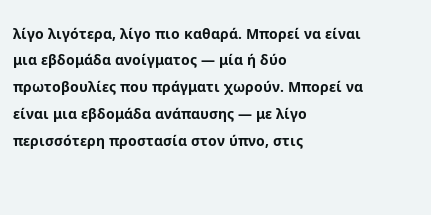λίγο λιγότερα, λίγο πιο καθαρά. Μπορεί να είναι μια εβδομάδα ανοίγματος — μία ή δύο πρωτοβουλίες που πράγματι χωρούν. Μπορεί να είναι μια εβδομάδα ανάπαυσης — με λίγο περισσότερη προστασία στον ύπνο, στις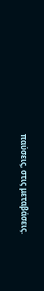παύσεις, στις μεταβάσεις.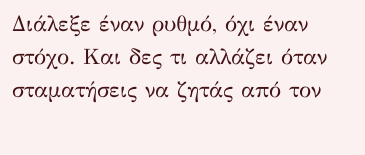Διάλεξε έναν ρυθμό, όχι έναν στόχο. Και δες τι αλλάζει όταν σταματήσεις να ζητάς από τον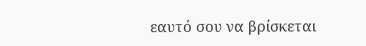εαυτό σου να βρίσκεται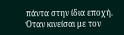πάντα στην ίδια εποχή.
Όταν κινείσαι με τον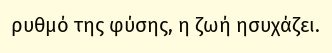ρυθμό της φύσης, η ζωή ησυχάζει.